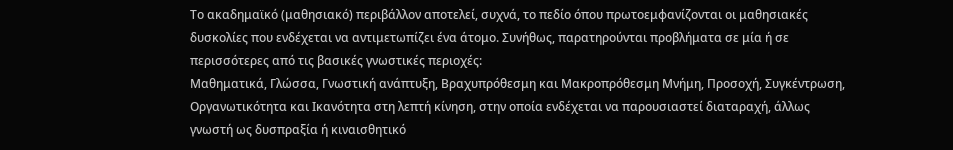Το ακαδημαϊκό (μαθησιακό) περιβάλλον αποτελεί, συχνά, το πεδίο όπου πρωτοεμφανίζονται οι μαθησιακές δυσκολίες που ενδέχεται να αντιμετωπίζει ένα άτομο. Συνήθως, παρατηρούνται προβλήματα σε μία ή σε περισσότερες από τις βασικές γνωστικές περιοχές:
Μαθηματικά, Γλώσσα, Γνωστική ανάπτυξη, Βραχυπρόθεσμη και Μακροπρόθεσμη Μνήμη, Προσοχή, Συγκέντρωση, Οργανωτικότητα και Ικανότητα στη λεπτή κίνηση, στην οποία ενδέχεται να παρουσιαστεί διαταραχή, άλλως γνωστή ως δυσπραξία ή κιναισθητικό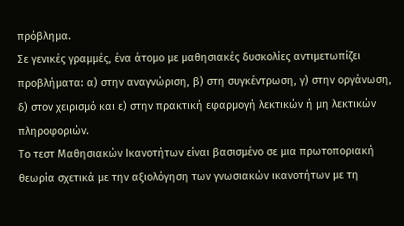πρόβλημα.
Σε γενικές γραμμές, ένα άτομο με μαθησιακές δυσκολίες αντιμετωπίζει προβλήματα: α) στην αναγνώριση, β) στη συγκέντρωση, γ) στην οργάνωση, δ) στον χειρισμό και ε) στην πρακτική εφαρμογή λεκτικών ή μη λεκτικών πληροφοριών.
Το τεστ Μαθησιακών Ικανοτήτων είναι βασισμένο σε μια πρωτοποριακή θεωρία σχετικά με την αξιολόγηση των γνωσιακών ικανοτήτων με τη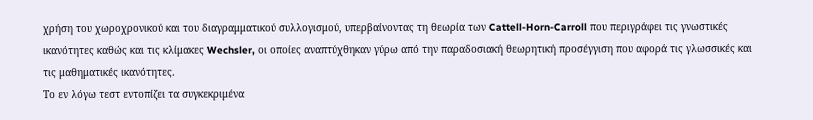χρήση του χωροχρονικού και του διαγραμματικού συλλογισμού, υπερβαίνοντας τη θεωρία των Cattell-Horn-Carroll που περιγράφει τις γνωστικές ικανότητες καθώς και τις κλίμακες Wechsler, οι οποίες αναπτύχθηκαν γύρω από την παραδοσιακή θεωρητική προσέγγιση που αφορά τις γλωσσικές και τις μαθηματικές ικανότητες.
Το εν λόγω τεστ εντοπίζει τα συγκεκριμένα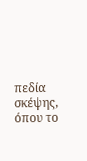πεδία σκέψης, όπου το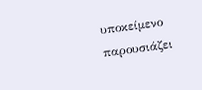υποκείμενο παρουσιάζει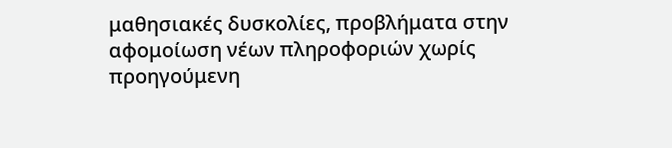μαθησιακές δυσκολίες, προβλήματα στην αφομοίωση νέων πληροφοριών χωρίς προηγούμενη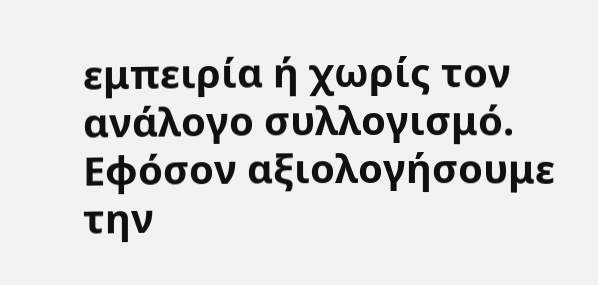εμπειρία ή χωρίς τον ανάλογο συλλογισμό.
Εφόσον αξιολογήσουμε την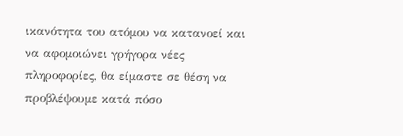ικανότητα του ατόμου να κατανοεί και να αφομοιώνει γρήγορα νέες πληροφορίες, θα είμαστε σε θέση να προβλέψουμε κατά πόσο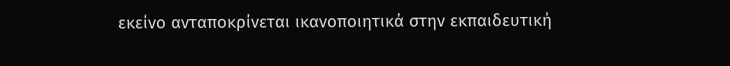εκείνο ανταποκρίνεται ικανοποιητικά στην εκπαιδευτική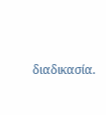διαδικασία.